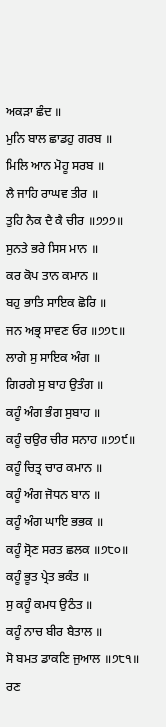ਅਕੜਾ ਛੰਦ ॥
ਮੁਨਿ ਬਾਲ ਛਾਡਹੁ ਗਰਬ ॥
ਮਿਲਿ ਆਨ ਮੋਹੂ ਸਰਬ ॥
ਲੈ ਜਾਹਿ ਰਾਘਵ ਤੀਰ ॥
ਤੁਹਿ ਨੈਕ ਦੈ ਕੈ ਚੀਰ ॥੭੭੭॥
ਸੁਨਤੇ ਭਰੇ ਸਿਸ ਮਾਨ ॥
ਕਰ ਕੋਪ ਤਾਨ ਕਮਾਨ ॥
ਬਹੁ ਭਾਤਿ ਸਾਇਕ ਛੋਰਿ ॥
ਜਨ ਅਭ੍ਰ ਸਾਵਣ ਓਰ ॥੭੭੮॥
ਲਾਗੇ ਸੁ ਸਾਇਕ ਅੰਗ ॥
ਗਿਰਗੇ ਸੁ ਬਾਹ ਉਤੰਗ ॥
ਕਹੂੰ ਅੰਗ ਭੰਗ ਸੁਬਾਹ ॥
ਕਹੂੰ ਚਉਰ ਚੀਰ ਸਨਾਹ ॥੭੭੯॥
ਕਹੂੰ ਚਿਤ੍ਰ ਚਾਰ ਕਮਾਨ ॥
ਕਹੂੰ ਅੰਗ ਜੋਧਨ ਬਾਨ ॥
ਕਹੂੰ ਅੰਗ ਘਾਇ ਭਭਕ ॥
ਕਹੂੰ ਸ੍ਰੋਣ ਸਰਤ ਛਲਕ ॥੭੮੦॥
ਕਹੂੰ ਭੂਤ ਪ੍ਰੇਤ ਭਕੰਤ ॥
ਸੁ ਕਹੂੰ ਕਮਧ ਉਠੰਤ ॥
ਕਹੂੰ ਨਾਚ ਬੀਰ ਬੈਤਾਲ ॥
ਸੋ ਬਮਤ ਡਾਕਣਿ ਜੁਆਲ ॥੭੮੧॥
ਰਣ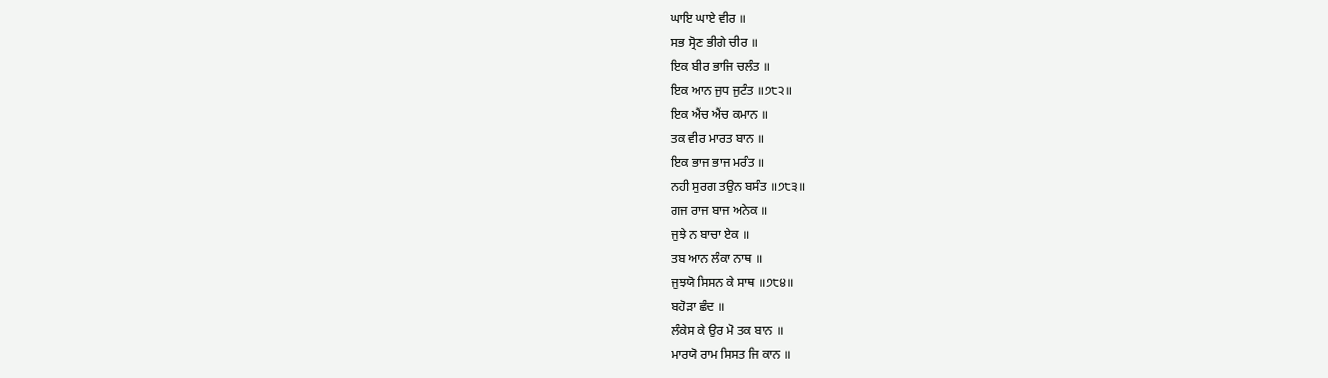ਘਾਇ ਘਾਏ ਵੀਰ ॥
ਸਭ ਸ੍ਰੋਣ ਭੀਗੇ ਚੀਰ ॥
ਇਕ ਬੀਰ ਭਾਜਿ ਚਲੰਤ ॥
ਇਕ ਆਨ ਜੁਧ ਜੁਟੰਤ ॥੭੮੨॥
ਇਕ ਐਂਚ ਐਂਚ ਕਮਾਨ ॥
ਤਕ ਵੀਰ ਮਾਰਤ ਬਾਨ ॥
ਇਕ ਭਾਜ ਭਾਜ ਮਰੰਤ ॥
ਨਹੀ ਸੁਰਗ ਤਉਨ ਬਸੰਤ ॥੭੮੩॥
ਗਜ ਰਾਜ ਬਾਜ ਅਨੇਕ ॥
ਜੁਝੇ ਨ ਬਾਚਾ ਏਕ ॥
ਤਬ ਆਨ ਲੰਕਾ ਨਾਥ ॥
ਜੁਝਯੋ ਸਿਸਨ ਕੇ ਸਾਥ ॥੭੮੪॥
ਬਹੋੜਾ ਛੰਦ ॥
ਲੰਕੇਸ ਕੇ ਉਰ ਮੋ ਤਕ ਬਾਨ ॥
ਮਾਰਯੋ ਰਾਮ ਸਿਸਤ ਜਿ ਕਾਨ ॥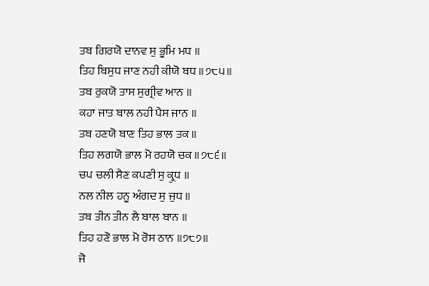ਤਬ ਗਿਰਯੋ ਦਾਨਵ ਸੁ ਭੂਮਿ ਮਧ ॥
ਤਿਹ ਬਿਸੁਧ ਜਾਣ ਨਹੀ ਕੀਯੋ ਬਧ ॥੭੮੫॥
ਤਬ ਰੁਕਯੋ ਤਾਸ ਸੁਗ੍ਰੀਵ ਆਨ ॥
ਕਹਾ ਜਾਤ ਬਾਲ ਨਹੀ ਪੈਸ ਜਾਨ ॥
ਤਬ ਹਣਯੋ ਬਾਣ ਤਿਹ ਭਾਲ ਤਕ ॥
ਤਿਹ ਲਗਯੋ ਭਾਲ ਮੋ ਰਹਯੋ ਚਕ ॥੭੮੬॥
ਚਪ ਚਲੀ ਸੈਣ ਕਪਣੀ ਸੁ ਕ੍ਰੁਧ ॥
ਨਲ ਨੀਲ ਹਨੂ ਅੰਗਦ ਸੁ ਜੁਧ ॥
ਤਬ ਤੀਨ ਤੀਨ ਲੈ ਬਾਲ ਬਾਨ ॥
ਤਿਹ ਹਣੋ ਭਾਲ ਮੋ ਰੋਸ ਠਾਨ ॥੭੮੭॥
ਜੋ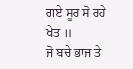ਗਏ ਸੂਰ ਸੋ ਰਹੇ ਖੇਤ ॥
ਜੋ ਬਚੇ ਭਾਜ ਤੇ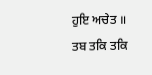ਹੁਇ ਅਚੇਤ ॥
ਤਬ ਤਕਿ ਤਕਿ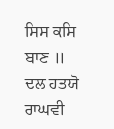ਸਿਸ ਕਸਿ ਬਾਣ ॥
ਦਲ ਹਤਯੋ ਰਾਘਵੀ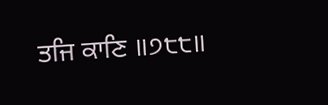ਤਜਿ ਕਾਣਿ ॥੭੮੮॥